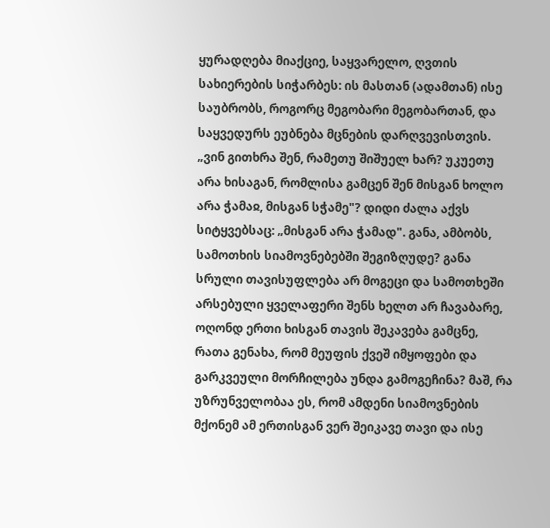ყურადღება მიაქციე, საყვარელო, ღვთის სახიერების სიჭარბეს: ის მასთან (ადამთან) ისე საუბრობს, როგორც მეგობარი მეგობართან, და საყვედურს ეუბნება მცნების დარღვევისთვის. „ვინ გითხრა შენ, რამეთუ შიშუელ ხარ? უკუეთუ არა ხისაგან, რომლისა გამცენ შენ მისგან ხოლო არა ჭამაჲ, მისგან სჭამე"? დიდი ძალა აქვს სიტყვებსაც: „მისგან არა ჭამად". განა, ამბობს, სამოთხის სიამოვნებებში შეგიზღუდე? განა სრული თავისუფლება არ მოგეცი და სამოთხეში არსებული ყველაფერი შენს ხელთ არ ჩავაბარე, ოღონდ ერთი ხისგან თავის შეკავება გამცნე, რათა გენახა, რომ მეუფის ქვეშ იმყოფები და გარკვეული მორჩილება უნდა გამოგეჩინა? მაშ, რა უზრუნველობაა ეს, რომ ამდენი სიამოვნების მქონემ ამ ერთისგან ვერ შეიკავე თავი და ისე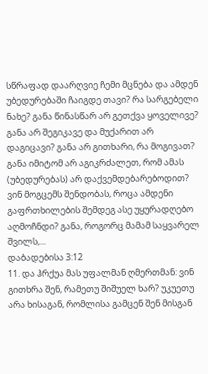სწრაფად დაარღვიე ჩემი მცნება და ამდენ უბედურებაში ჩაიგდე თავი? რა სარგებელი ნახე? განა წინასწარ არ გეთქვა ყოველივე? განა არ შეგიკავე და მუქარით არ დაგიცავი? განა არ გითხარი, რა მოგივათ? განა იმიტომ არ აგიკრძალეთ, რომ ამას (უბედურებას) არ დაქვემდებარებოდით? ვინ მოგცემს შენდობას, როცა ამდენი გაფრთხილების შემდეგ ასე უყურადღებო აღმოჩნდი? განა, როგორც მამამ საყვარელ შვილს,...
დაბადებისა 3:12
11. და ჰრქუა მას უფალმან ღმერთმან: ვინ გითხრა შენ, რამეთუ შიშუელ ხარ? უკუეთუ არა ხისაგან, რომლისა გამცენ შენ მისგან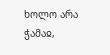ხოლო არა ჭამაჲ,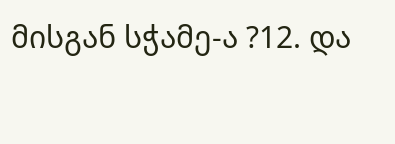მისგან სჭამე-ა ?12. და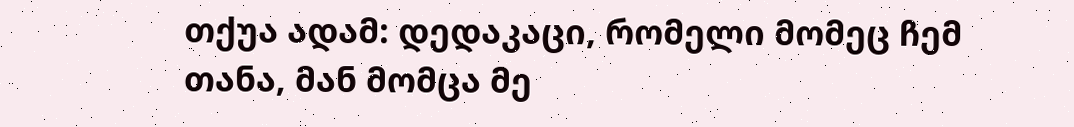თქუა ადამ: დედაკაცი, რომელი მომეც ჩემ თანა, მან მომცა მე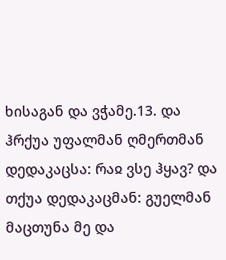ხისაგან და ვჭამე.13. და ჰრქუა უფალმან ღმერთმან დედაკაცსა: რაჲ ვსე ჰყავ? და თქუა დედაკაცმან: გუელმან მაცთუნა მე და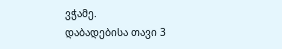ვჭამე.
დაბადებისა თავი 3